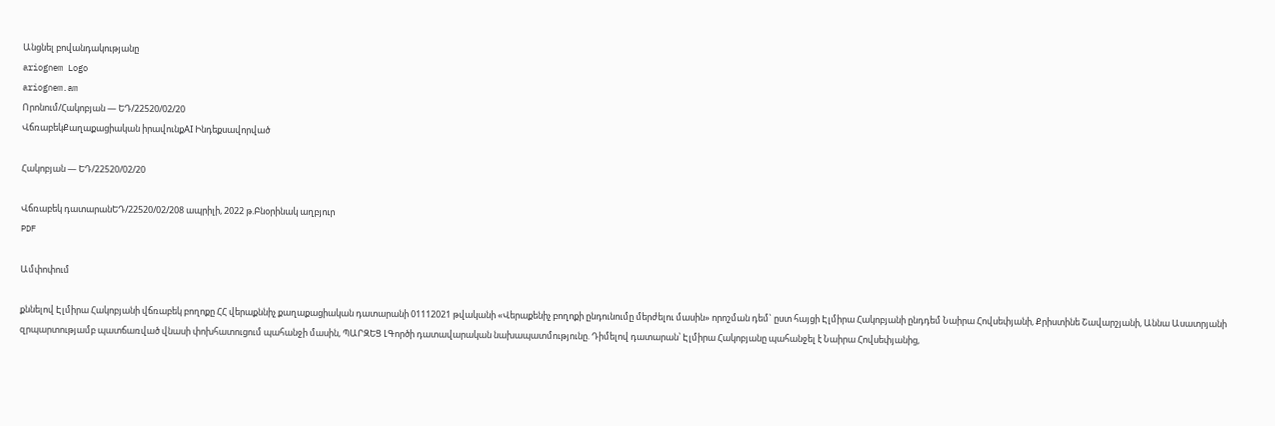Անցնել բովանդակությանը
ariognem Logo
ariognem.am
Որոնում/Հակոբյան — ԵԴ/22520/02/20
ՎճռաբեկՔաղաքացիական իրավունքAI Ինդեքսավորված

Հակոբյան — ԵԴ/22520/02/20

Վճռաբեկ դատարանԵԴ/22520/02/208 ապրիլի, 2022 թ.Բնօրինակ աղբյուր
PDF

Ամփոփում

քննելով Էլմիրա Հակոբյանի վճռաբեկ բողոքը ՀՀ վերաքննիչ քաղաքացիական դատարանի 01112021 թվականի «Վերաքենիչ բողոքի ընդունումը մերժելու մասին» որոշման դեմ` ըստ հայցի Էլմիրա Հակոբյանի ընդդեմ Նաիրա Հովսեփյանի, Քրիստինե Շավարշյանի, Աննա Ասատրյանի զրպարտությամբ պատճառված վնասի փոխհատուցում պահանջի մասին, ՊԱՐԶԵՑ ԼԳործի դատավարական նախապատմությունը. Դիմելով դատարան՝ Էլմիրա Հակոբյանը պահանջել է Նաիրա Հովսեփյանից,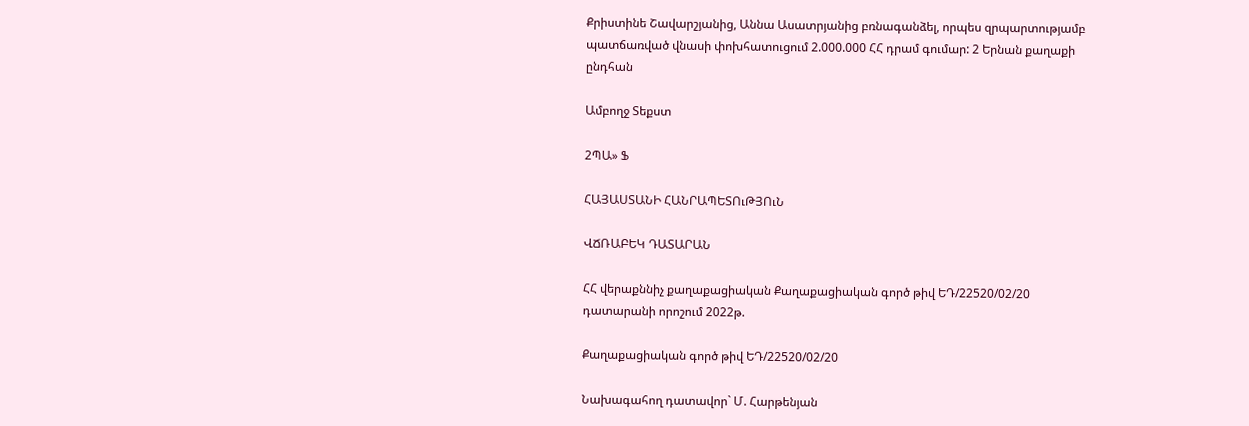Քրիստինե Շավարշյանից, Աննա Ասատրյանից բռնագանձել, որպես զրպարտությամբ պատճառված վնասի փոխհատուցում 2.000.000 ՀՀ դրամ գումար: 2 Երնան քաղաքի ընդհան

Ամբողջ Տեքստ

2ՊԱ» Ֆ

ՀԱՅԱՍՏԱՆԻ ՀԱՆՐԱՊԵՏՈւԹՅՈւՆ

ՎՃՌԱԲԵԿ ԴԱՏԱՐԱՆ

ՀՀ վերաքննիչ քաղաքացիական Քաղաքացիական գործ թիվ ԵԴ/22520/02/20 դատարանի որոշում 2022թ.

Քաղաքացիական գործ թիվ ԵԴ/22520/02/20

Նախագահող դատավոր` Մ. Հարթենյան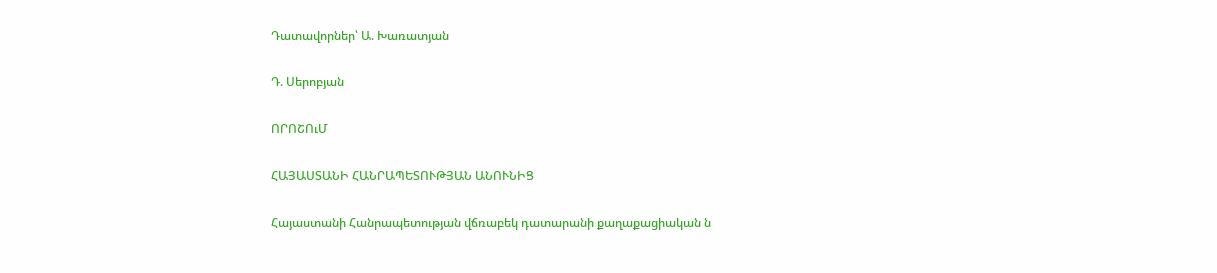Դատավորներ՝ Ա. Խառատյան

Դ. Սերոբյան

ՈՐՈՇՈւՄ

ՀԱՅԱՍՏԱՆԻ ՀԱՆՐԱՊԵՏՈՒԹՅԱՆ ԱՆՈՒՆԻՑ

Հայաստանի Հանրապետության վճռաբեկ դատարանի քաղաքացիական ն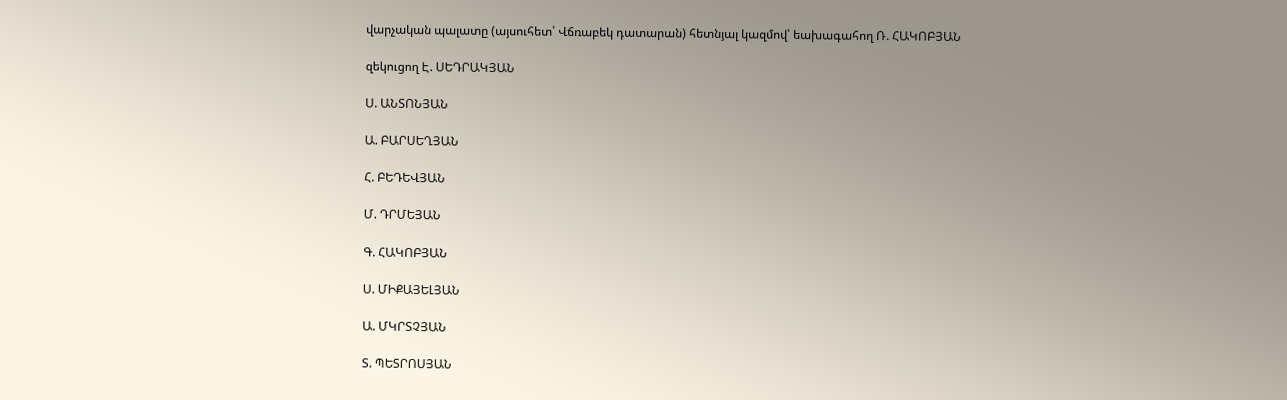վարչական պալատը (այսուհետ՝ Վճռաբեկ դատարան) հետնյալ կազմով՝ եախագահող Ռ. ՀԱԿՈԲՅԱՆ

զեկուցող Է. ՍԵԴՐԱԿՅԱՆ

Ս. ԱՆՏՈՆՅԱՆ

Ա. ԲԱՐՍԵՂՅԱՆ

Հ. ԲԵԴԵՎՅԱՆ

Մ. ԴՐՄԵՅԱՆ

Գ. ՀԱԿՈԲՅԱՆ

Ս. ՄԻՔԱՅԵԼՅԱՆ

Ա. ՄԿՐՏՉՅԱՆ

Տ. ՊԵՏՐՈՍՅԱՆ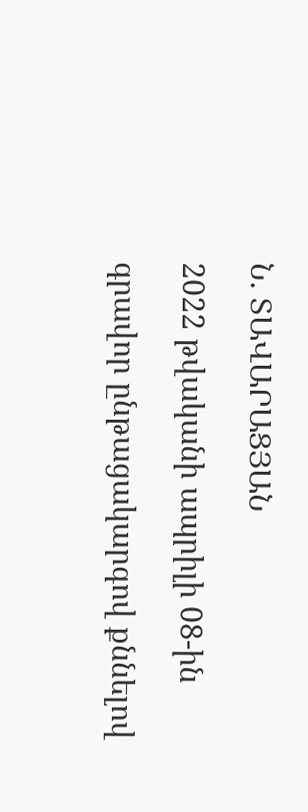Ն. ՏԱՎԱՐԱՑՅԱՆ

2022 թվականի ապրիլի 08-ին

գրավոր ընթացակարգով քննելով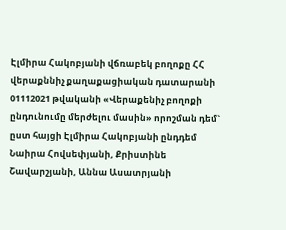Էլմիրա Հակոբյանի վճռաբեկ բողոքը ՀՀ վերաքննիչ քաղաքացիական դատարանի 01112021 թվականի «Վերաքենիչ բողոքի ընդունումը մերժելու մասին» որոշման դեմ` ըստ հայցի Էլմիրա Հակոբյանի ընդդեմ Նաիրա Հովսեփյանի, Քրիստինե Շավարշյանի, Աննա Ասատրյանի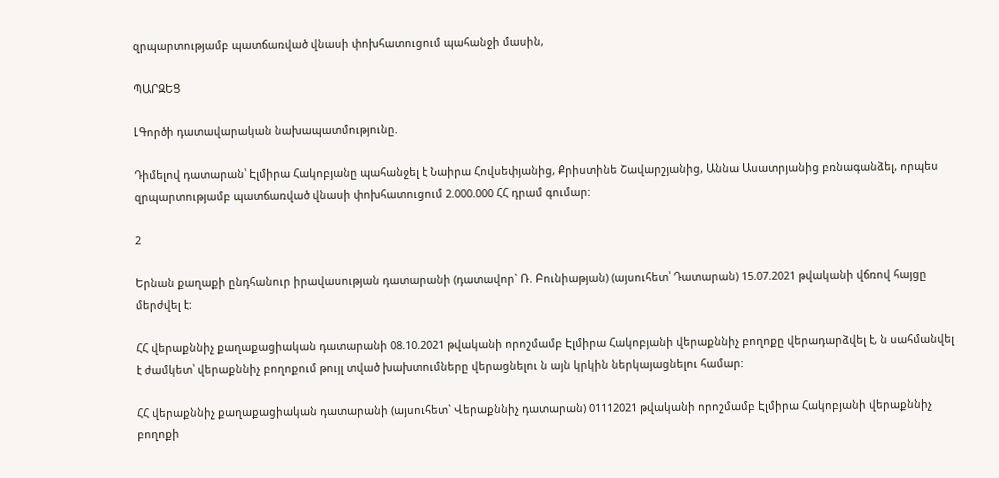զրպարտությամբ պատճառված վնասի փոխհատուցում պահանջի մասին,

ՊԱՐԶԵՑ

ԼԳործի դատավարական նախապատմությունը.

Դիմելով դատարան՝ Էլմիրա Հակոբյանը պահանջել է Նաիրա Հովսեփյանից, Քրիստինե Շավարշյանից, Աննա Ասատրյանից բռնագանձել, որպես զրպարտությամբ պատճառված վնասի փոխհատուցում 2.000.000 ՀՀ դրամ գումար:

2

Երնան քաղաքի ընդհանուր իրավասության դատարանի (դատավոր` Ռ. Բունիաթյան) (այսուհետ՝ Դատարան) 15.07.2021 թվականի վճռով հայցը մերժվել է:

ՀՀ վերաքննիչ քաղաքացիական դատարանի 08.10.2021 թվականի որոշմամբ Էլմիրա Հակոբյանի վերաքննիչ բողոքը վերադարձվել է, ն սահմանվել է ժամկետ՝ վերաքննիչ բողոքում թույլ տված խախտումները վերացնելու ն այն կրկին ներկայացնելու համար:

ՀՀ վերաքննիչ քաղաքացիական դատարանի (այսուհետ` Վերաքննիչ դատարան) 01112021 թվականի որոշմամբ Էլմիրա Հակոբյանի վերաքննիչ բողոքի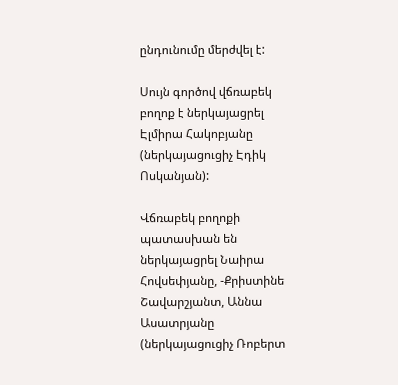ընդունումը մերժվել է:

Սույն գործով վճռաբեկ բողոք է ներկայացրել Էլմիրա Հակոբյանը (ներկայացուցիչ Էդիկ Ոսկանյան):

Վճռաբեկ բողոքի պատասխան են ներկայացրել Նաիրա Հովսեփյանը, -Քրիստինե Շավարշյանտ, Աննա Ասատրյանը (ներկայացուցիչ Ռոբերտ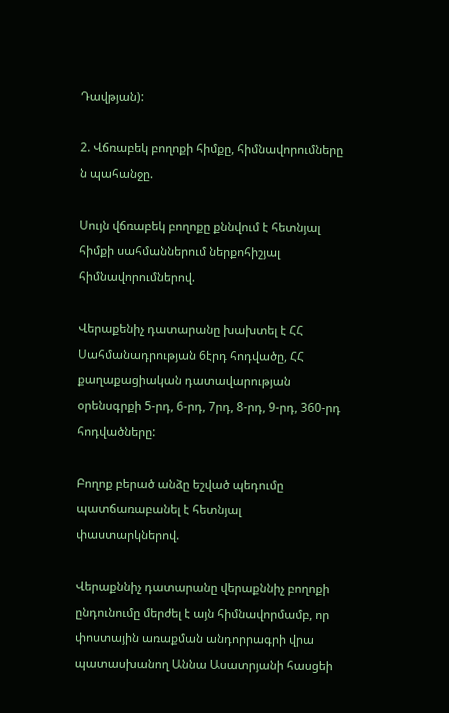Դավթյան):

2. Վճռաբեկ բողոքի հիմքը, հիմնավորումները ն պահանջը.

Սույն վճռաբեկ բողոքը քննվում է հետնյալ հիմքի սահմաններում ներքոհիշյալ հիմնավորումներով.

Վերաքենիչ դատարանը խախտել է ՀՀ Սահմանադրության 6էրդ հոդվածը, ՀՀ քաղաքացիական դատավարության օրենսգրքի 5-րդ, 6-րդ, 7րդ, 8-րդ, 9-րդ, 360-րդ հոդվածները:

Բողոք բերած անձը եշված պեդումը պատճառաբանել է հետնյալ փաստարկներով.

Վերաքննիչ դատարանը վերաքննիչ բողոքի ընդունումը մերժել է այն հիմնավորմամբ, որ փոստային առաքման անդորրագրի վրա պատասխանող Աննա Ասատրյանի հասցեի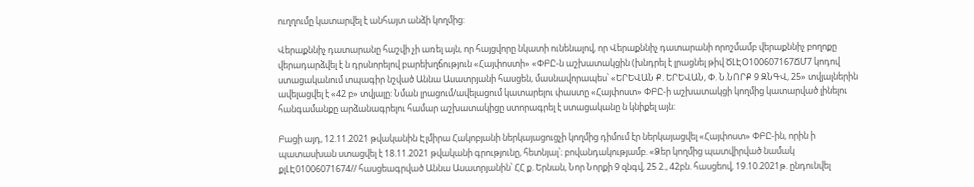ուղղումը կատարվել է անհայտ անձի կողմից:

Վերաքննիչ դատարանը հաշվի չի առել այն, որ հայցվորը նկատի ունենալով, որ Վերաքննիչ դատարանի որոշմամբ վերաքննիչ բողոքը վերադարձվել է ն դրսնորելով բարեխղճություն «Հայփոստի» «ՓԲԸ-ն աշխատակցին (խնդրել է լրացնել թիվ ԾԼԷՕ100607167ՃՄ7 կոդով ստացականում տպագիր նշված Աննա Ասատրյանի հասցեն, մասնավորապես՝ «ԵՐԵՎԱՆ Ք. ԵՐԵՎԱՆ, Փ. Ն.ՆՈՐՔ 9 ԶՆԳՎ, 25» տվյալներին ավելացվել է «42 բ» տվյալը: Նման լրացում/ավելացում կատարելու փաստը «Հայփոստ» ՓԲԸ-ի աշխատակցի կողմից կատարված լինելու հանգամանքը արձանագրելու համար աշխատակիցը ստորագրել է ստացականը ն կնիքել այն:

Բացի այդ, 12.11.2021 թվականին Էլմիրա Հակոբյանի ներկայացուցչի կողմից դիմում էր ներկայացվել «Հայփոստ» ՓԲԸ-ին, որին ի պատասխան ստացվել է 18.11.2021 թվականի գրությունը, հետնյալ՝։ բովանդակությամբ. «Ձեր կողմից պատվիրված նամակ քլԼԷ01006071674// հասցեագրված Աննա Ասատրյանին՝ ՀՀ ք. Երնան, Նոր Նորքի 9 զնգվ, 25 2., 42բն. հասցեով, 19.10.2021թ. ընդունվել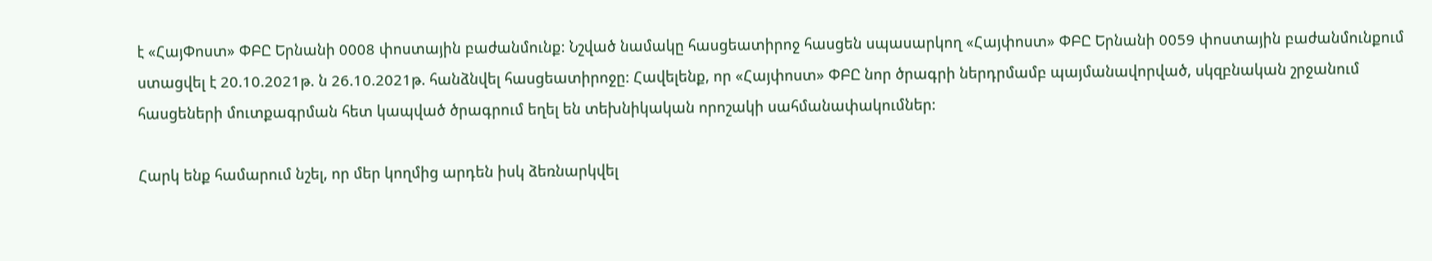է «ՀայՓոստ» ՓԲԸ Երնանի 0008 փոստային բաժանմունք: Նշված նամակը հասցեատիրոջ հասցեն սպասարկող «Հայփոստ» ՓԲԸ Երնանի 0059 փոստային բաժանմունքում ստացվել է 20.10.2021թ. ն 26.10.2021թ. հանձնվել հասցեատիրոջը: Հավելենք, որ «Հայփոստ» ՓԲԸ նոր ծրագրի ներդրմամբ պայմանավորված, սկզբնական շրջանում հասցեների մուտքագրման հետ կապված ծրագրում եղել են տեխնիկական որոշակի սահմանափակումներ:

Հարկ ենք համարում նշել, որ մեր կողմից արդեն իսկ ձեռնարկվել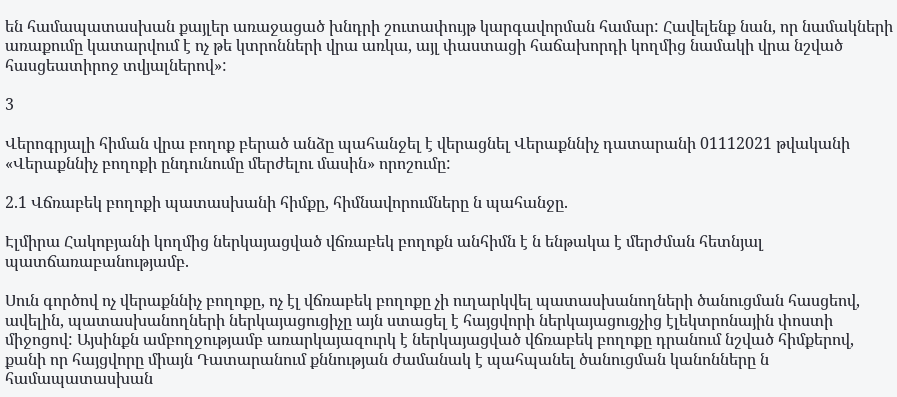են համապատասխան քայլեր առաջացած խնդրի շուտափույթ կարգավորման համար: Հավելենք նան, որ նամակների առաքումը կատարվում է ոչ թե կտրոնների վրա առկա, այլ փաստացի հաճախորդի կողմից նամակի վրա նշված հասցեատիրոջ տվյալներով»:

3

Վերոգրյալի հիման վրա բողոք բերած անձը պահանջել է վերացնել Վերաքննիչ դատարանի 01112021 թվականի «Վերաքննիչ բողոքի ընդունումը մերժելու մասին» որոշումը:

2.1 Վճռաբեկ բողոքի պատասխանի հիմքը, հիմնավորումները ն պահանջը.

Էլմիրա Հակոբյանի կողմից ներկայացված վճռաբեկ բողոքն անհիմն է ն ենթակա է մերժման հետնյալ պատճառաբանությամբ.

Սուն գործով ոչ վերաքննիչ բողոքը, ոչ էլ վճռաբեկ բողոքը չի ուղարկվել պատասխանողների ծանուցման հասցեով, ավելին, պատասխանողների ներկայացուցիչը այն ստացել է հայցվորի ներկայացուցչից էլեկտրոնային փոստի միջոցով: Այսինքն ամբողջությամբ առարկայազուրկ է ներկայացված վճռաբեկ բողոքը դրանում նշված հիմքերով, քանի որ հայցվորը միայն Դատարանում քննության ժամանակ է պահպանել ծանուցման կանոնները ն համապատասխան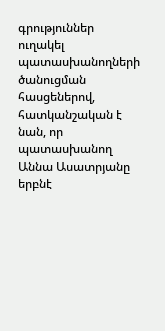գրություններ ուղակել պատասխանողների ծանուցման հասցեներով, հատկանշական է նան, որ պատասխանող Աննա Ասատրյանը երբնէ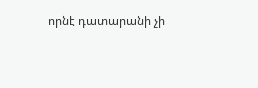որնէ դատարանի չի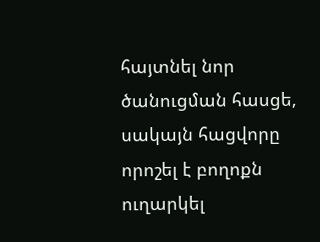հայտնել նոր ծանուցման հասցե, սակայն հացվորը որոշել է բողոքն ուղարկել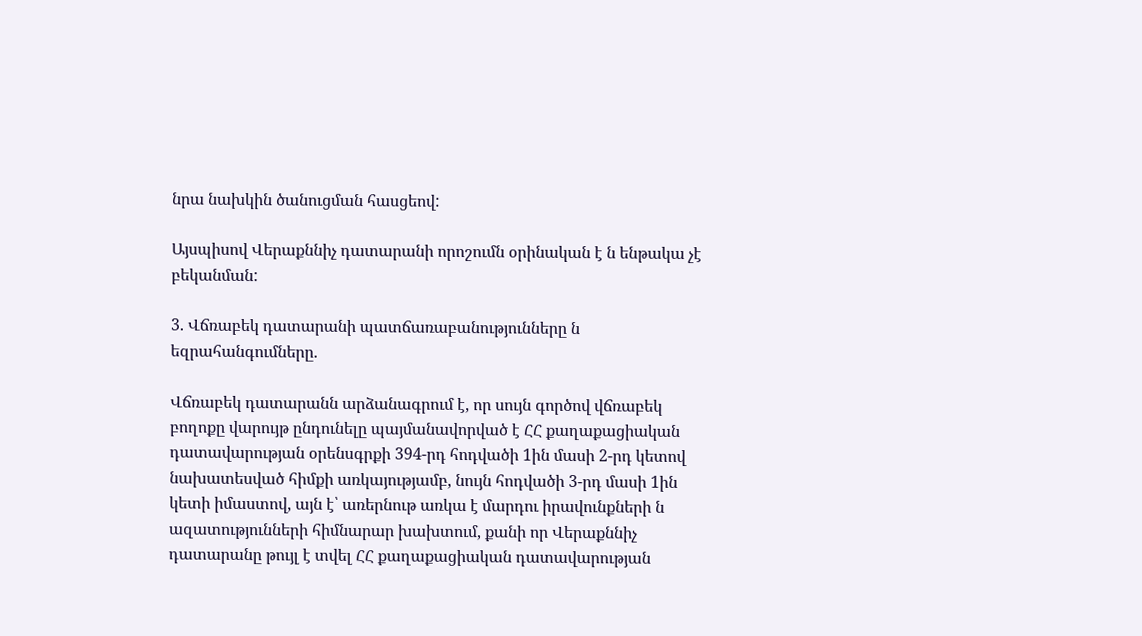նրա նախկին ծանուցման հասցեով:

Այսպիսով Վերաքննիչ դատարանի որոշումն օրինական է ն ենթակա չէ բեկանման:

3. Վճռաբեկ դատարանի պատճառաբանությունները ն եզրահանգումները.

Վճռաբեկ դատարանն արձանագրում է, որ սույն գործով վճռաբեկ բողոքը վարույթ ընդունելը պայմանավորված է ՀՀ քաղաքացիական դատավարության օրենսգրքի 394-րդ հոդվածի 1ին մասի 2-րդ կետով նախատեսված հիմքի առկայությամբ, նույն հոդվածի 3-րդ մասի 1ին կետի իմաստով, այն է՝ առերնութ առկա է մարդու իրավունքների ն ազատությունների հիմնարար խախտում, քանի որ Վերաքննիչ դատարանը թույլ է տվել ՀՀ քաղաքացիական դատավարության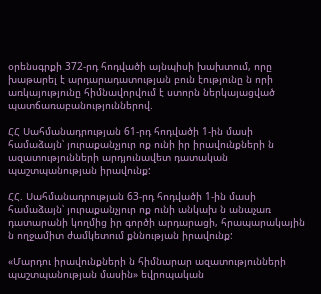օրենսգրքի 372-րդ հոդվածի այնպիսի խախտում, որը խաթարել է արդարադատության բուն էությունը ն որի առկայությունը հիմնավորվում է ստորն ներկայացված պատճառաբանություններով.

ՀՀ Սահմանադրության 61-րդ հոդվածի 1-ին մասի համաձայն՝ յուրաքանչյուր ոք ունի իր իրավունքների ն ազատությունների արդյունավետ դատական պաշտպանության իրավունք:

ՀՀ. Սահմանադրության 63-րդ հոդվածի 1-ին մասի համաձայն՝ յուրաքանչյուր ոք ունի անկախ ն անաչառ դատարանի կողմից իր գործի արդարացի, հրապարակային ն ողջամիտ ժամկետում քննության իրավունք:

«Մարդու իրավունքների ն հիմնարար ազատությունների պաշտպանության մասին» եվրոպական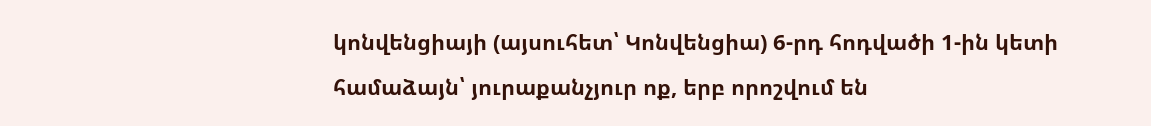կոնվենցիայի (այսուհետ՝ Կոնվենցիա) 6-րդ հոդվածի 1-ին կետի համաձայն՝ յուրաքանչյուր ոք, երբ որոշվում են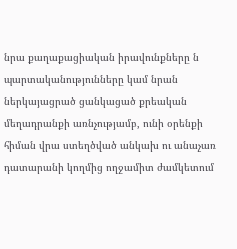նրա քաղաքացիական իրավունքները ն պարտականությունները կամ նրան ներկայացրած ցանկացած քրեական մեղադրանքի առնչությամբ, ունի օրենքի հիման վրա ստեղծված անկախ ու անաչառ դատարանի կողմից ողջամիտ ժամկետում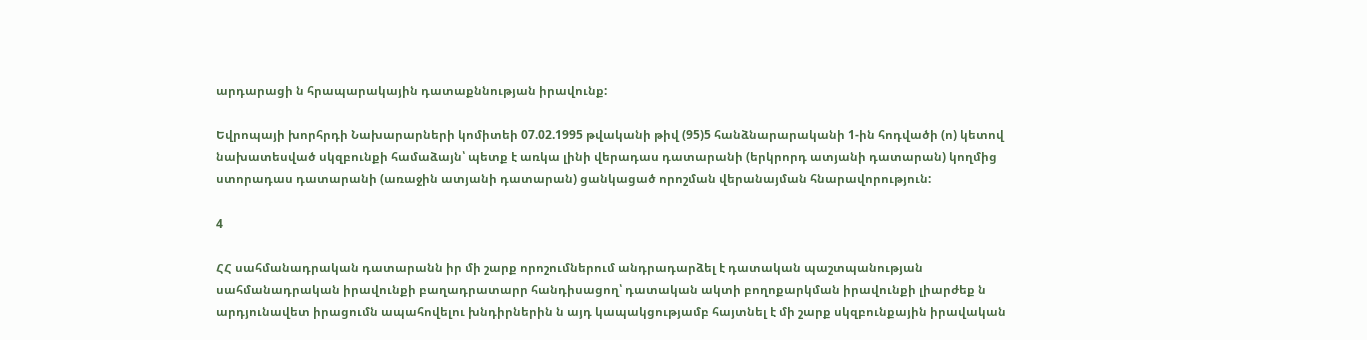արդարացի ն հրապարակային դատաքննության իրավունք:

Եվրոպայի խորհրդի Նախարարների կոմիտեի 07.02.1995 թվականի թիվ (95)5 հանձնարարականի 1-ին հոդվածի (ո) կետով նախատեսված սկզբունքի համաձայն՝ պետք է առկա լինի վերադաս դատարանի (երկրորդ ատյանի դատարան) կողմից ստորադաս դատարանի (առաջին ատյանի դատարան) ցանկացած որոշման վերանայման հնարավորություն:

4

ՀՀ սահմանադրական դատարանն իր մի շարք որոշումներում անդրադարձել է դատական պաշտպանության սահմանադրական իրավունքի բաղադրատարր հանդիսացող՝ դատական ակտի բողոքարկման իրավունքի լիարժեք ն արդյունավետ իրացումն ապահովելու խնդիրներին ն այդ կապակցությամբ հայտնել է մի շարք սկզբունքային իրավական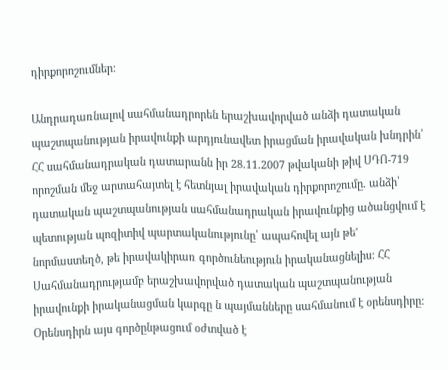դիրքորոշումներ:

Անդրադառնալով սահմանադրորեն երաշխավորված անձի դատական պաշտպանության իրավունքի արդյունավետ իրացման իրավական խնդրին՝ ՀՀ սահմանադրական դատարանն իր 28.11.2007 թվականի թիվ ՍԴՈ-719 որոշման մեջ արտահայտել է հետնյալ իրավական դիրքորոշումը. անձի՝ դատական պաշտպանության սահմանադրական իրավունքից ածանցվում է պետության պոզիտիվ պարտականությունը՝ ապահովել այն թե' նորմաստեղծ, թե իրավակիրառ գործունեություն իրականացնելիս: ՀՀ Սահմանադրությամբ երաշխավորված դատական պաշտպանության իրավունքի իրականացման կարգը ն պայմանները սահմանում է օրենսդիրը: Օրենսդիրն այս գործընթացում օժտված է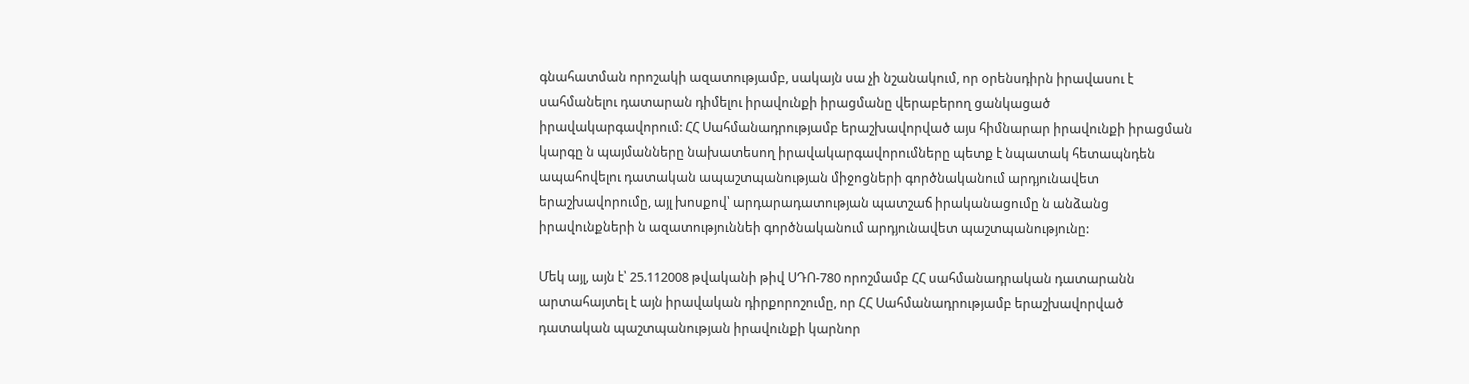գնահատման որոշակի ազատությամբ, սակայն սա չի նշանակում, որ օրենսդիրն իրավասու է սահմանելու դատարան դիմելու իրավունքի իրացմանը վերաբերող ցանկացած իրավակարգավորում: ՀՀ Սահմանադրությամբ երաշխավորված այս հիմնարար իրավունքի իրացման կարգը ն պայմանները նախատեսող իրավակարգավորումները պետք է նպատակ հետապնդեն ապահովելու դատական ապաշտպանության միջոցների գործնականում արդյունավետ երաշխավորումը, այլ խոսքով՝ արդարադատության պատշաճ իրականացումը ն անձանց իրավունքների ն ազատություննեի գործնականում արդյունավետ պաշտպանությունը:

Մեկ այլ, այն է՝ 25.112008 թվականի թիվ ՍԴՈ-780 որոշմամբ ՀՀ սահմանադրական դատարանն արտահայտել է այն իրավական դիրքորոշումը, որ ՀՀ Սահմանադրությամբ երաշխավորված դատական պաշտպանության իրավունքի կարնոր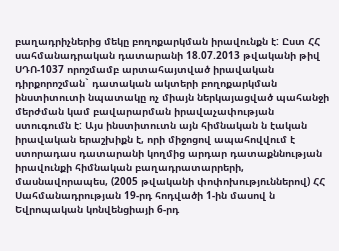բաղադրիչներից մեկը բողոքարկման իրավունքն է: Ըստ ՀՀ սահմանադրական դատարանի 18.07.2013 թվականի թիվ ՍԴՈ-1037 որոշմամբ արտահայտված իրավական դիրքորոշման` դատական ակտերի բողոքարկման ինստիտուտի նպատակը ոչ միայն ներկայացված պահանջի մերժման կամ բավարարման իրավաչափության ստուգումն է: Այս ինստիտուտն այն հիմնական ն էական իրավական երաշխիքն է, որի միջոցով ապահովվում է ստորադաս դատարանի կողմից արդար դատաքննության իրավունքի հիմնական բաղադրատարրերի, մասնավորապես, (2005 թվականի փոփոխություններով) ՀՀ Սահմանադրության 19-րդ հոդվածի 1-ին մասով ն Եվրոպական կոնվենցիայի 6-րդ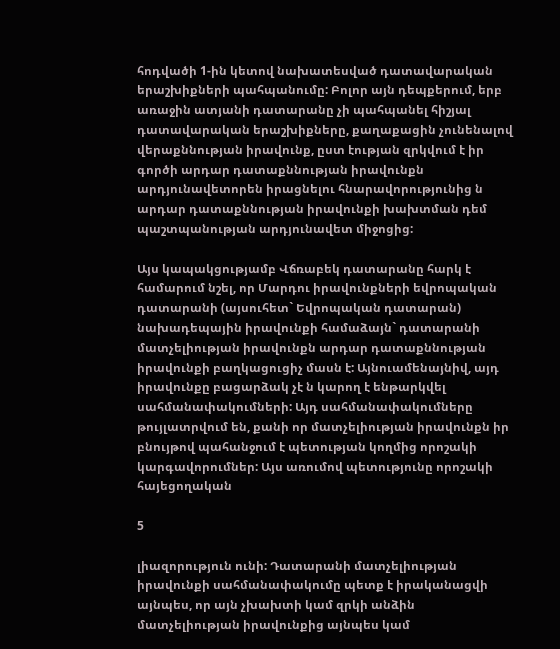հոդվածի 1-ին կետով նախատեսված դատավարական երաշխիքների պահպանումը: Բոլոր այն դեպքերում, երբ առաջին ատյանի դատարանը չի պահպանել հիշյալ դատավարական երաշխիքները, քաղաքացին չունենալով վերաքննության իրավունք, ըստ էության զրկվում է իր գործի արդար դատաքննության իրավունքն արդյունավետորեն իրացնելու հնարավորությունից ն արդար դատաքննության իրավունքի խախտման դեմ պաշտպանության արդյունավետ միջոցից:

Այս կապակցությամբ Վճռաբեկ դատարանը հարկ է համարում նշել, որ Մարդու իրավունքների եվրոպական դատարանի (այսուհետ` Եվրոպական դատարան) նախադեպային իրավունքի համաձայն` դատարանի մատչելիության իրավունքն արդար դատաքննության իրավունքի բաղկացուցիչ մասն է: Այնուամենայնիվ, այդ իրավունքը բացարձակ չէ ն կարող է ենթարկվել սահմանափակումների: Այդ սահմանափակումները թույլատրվում են, քանի որ մատչելիության իրավունքն իր բնույթով պահանջում է պետության կողմից որոշակի կարգավորումներ: Այս առումով պետությունը որոշակի հայեցողական

5

լիազորություն ունի: Դատարանի մատչելիության իրավունքի սահմանափակումը պետք է իրականացվի այնպես, որ այն չխախտի կամ զրկի անձին մատչելիության իրավունքից այնպես կամ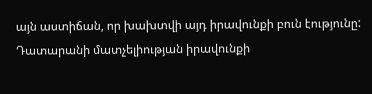այն աստիճան, որ խախտվի այդ իրավունքի բուն էությունը: Դատարանի մատչելիության իրավունքի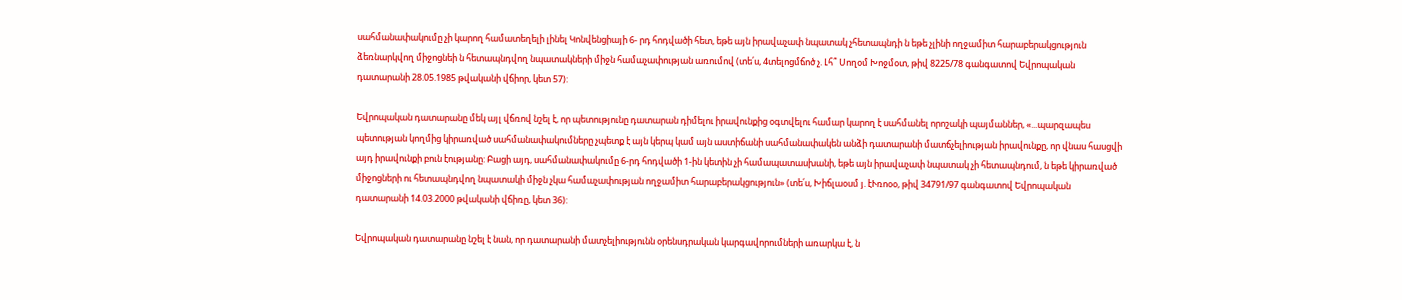սահմանափակումը չի կարող համատեղելի լինել Կոնվենցիայի 6- րդ հոդվածի հետ, եթե այն իրավաչափ նպատակ չհետապնդի ն եթե չլինի ողջամիտ հարաբերակցություն ձեռնարկվող միջոցնեի ն հետապնդվող նպատակների միջն համաչափության առումով (տե՛ս, 4տելոցմճոծ չ. Լհ՞ Սողօմ Խոջմօտ, թիվ 8225/78 գանգատով Եվրոպական դատարանի 28.05.1985 թվականի վճիոր, կետ 57):

Եվրոպական դատարանը մեկ այլ վճռով նշել է, որ պետությունը դատարան դիմելու իրավունքից օգտվելու համար կարող է սահմանել որոշակի պայմաններ, «...պարզապես պետության կողմից կիրառված սահմանափակումները չպետք է այն կերպ կամ այն աստիճանի սահմանափակեն անձի դատարանի մատճչելիության իրավունքը, որ վնաս հասցվի այդ իրավունքի բուն էությանը: Բացի այդ, սահմանափակումը 6-րդ հոդվածի 1-ին կետին չի համապատասխանի, եթե այն իրավաչափ նպատակ չի հետապնդում, ն եթե կիրառված միջոցների ու հետապնդվող նպատակի միջն չկա համաչափության ողջամիտ հարաբերակցություն» (տե՛ս, Խիճլաօսմ յ. էՒռոօօ, թիվ 34791/97 գանգատով Եվրոպական դատարանի 14.03.2000 թվականի վճիռը, կետ 36):

Եվրոպական դատարանը նշել է նան, որ դատարանի մատչելիությունն օրենսդրական կարգավորումների առարկա է, ն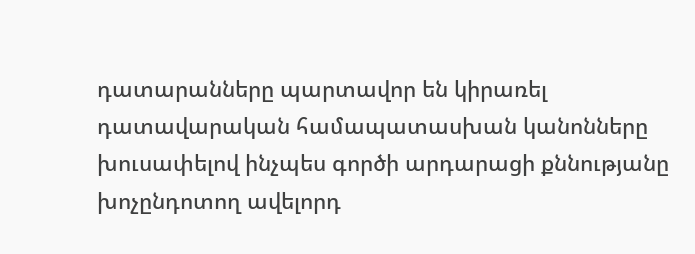դատարանները պարտավոր են կիրառել դատավարական համապատասխան կանոնները խուսափելով ինչպես գործի արդարացի քննությանը խոչընդոտող ավելորդ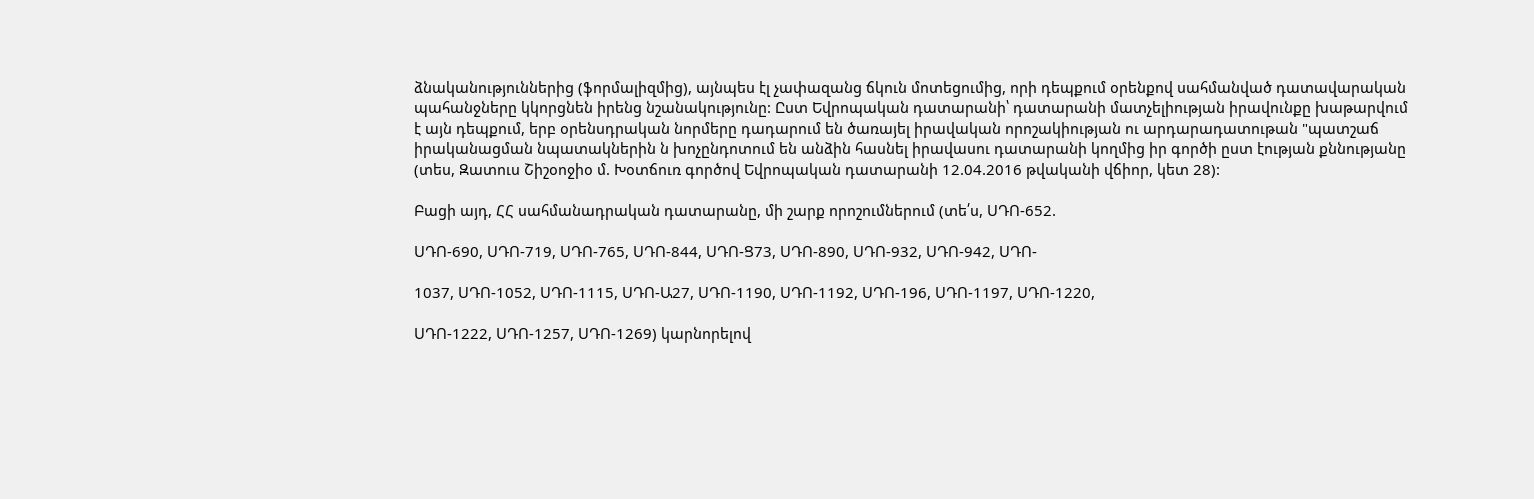ձնականություններից (ֆորմալիզմից), այնպես էլ չափազանց ճկուն մոտեցումից, որի դեպքում օրենքով սահմանված դատավարական պահանջները կկորցնեն իրենց նշանակությունը: Ըստ Եվրոպական դատարանի՝ դատարանի մատչելիության իրավունքը խաթարվում է այն դեպքում, երբ օրենսդրական նորմերը դադարում են ծառայել իրավական որոշակիության ու արդարադատութան "պատշաճ իրականացման նպատակներին ն խոչընդոտում են անձին հասնել իրավասու դատարանի կողմից իր գործի ըստ էության քննությանը (տես, Զատուս Շիշօոջիօ մ. Խօտճուռ գործով Եվրոպական դատարանի 12.04.2016 թվականի վճիոր, կետ 28):

Բացի այդ, ՀՀ սահմանադրական դատարանը, մի շարք որոշումներում (տե՛ս, ՍԴՈ-652.

ՍԴՈ-690, ՍԴՈ-719, ՍԴՈ-765, ՍԴՈ-844, ՍԴՈ-Ց73, ՍԴՈ-890, ՍԴՈ-932, ՍԴՈ-942, ՍԴՈ-

1037, ՍԴՈ-1052, ՍԴՈ-1115, ՍԴՈ-Ա27, ՍԴՈ-1190, ՍԴՈ-1192, ՍԴՈ-196, ՍԴՈ-1197, ՍԴՈ-1220,

ՍԴՈ-1222, ՍԴՈ-1257, ՍԴՈ-1269) կարնորելով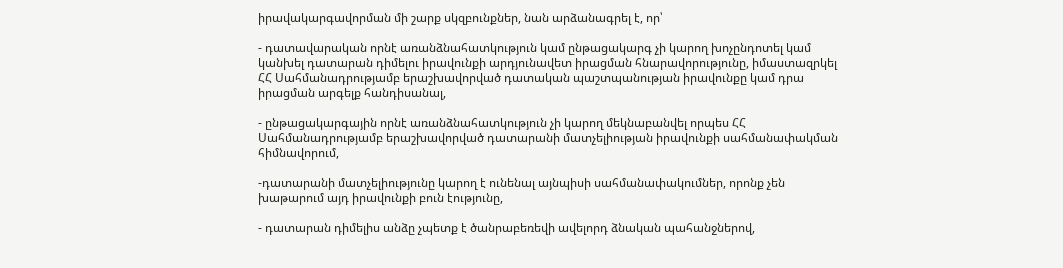իրավակարգավորման մի շարք սկզբունքներ, նան արձանագրել է, որ՝

- դատավարական որնէ առանձնահատկություն կամ ընթացակարգ չի կարող խոչընդոտել կամ կանխել դատարան դիմելու իրավունքի արդյունավետ իրացման հնարավորությունը, իմաստազրկել ՀՀ Սահմանադրությամբ երաշխավորված դատական պաշտպանության իրավունքը կամ դրա իրացման արգելք հանդիսանալ,

- ընթացակարգային որնէ առանձնահատկություն չի կարող մեկնաբանվել որպես ՀՀ Սահմանադրությամբ երաշխավորված դատարանի մատչելիության իրավունքի սահմանափակման հիմնավորում,

-դատարանի մատչելիությունը կարող է ունենալ այնպիսի սահմանափակումներ, որոնք չեն խաթարում այդ իրավունքի բուն էությունը,

- դատարան դիմելիս անձը չպետք է ծանրաբեռեվի ավելորդ ձնական պահանջներով,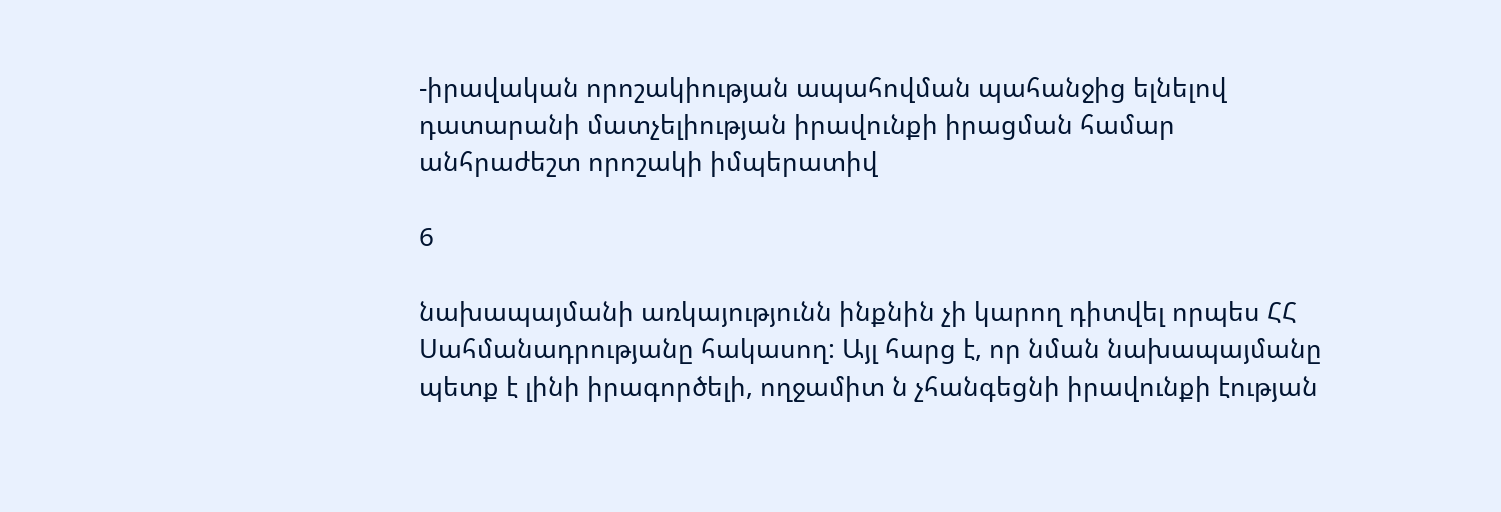-իրավական որոշակիության ապահովման պահանջից ելնելով դատարանի մատչելիության իրավունքի իրացման համար անհրաժեշտ որոշակի իմպերատիվ

6

նախապայմանի առկայությունն ինքնին չի կարող դիտվել որպես ՀՀ Սահմանադրությանը հակասող: Այլ հարց է, որ նման նախապայմանը պետք է լինի իրագործելի, ողջամիտ ն չհանգեցնի իրավունքի էության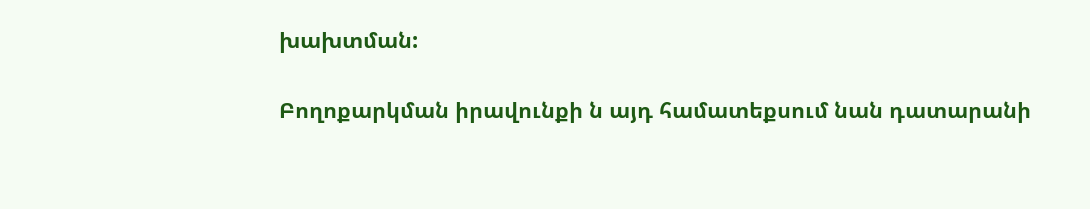խախտման:

Բողոքարկման իրավունքի ն այդ համատեքսում նան դատարանի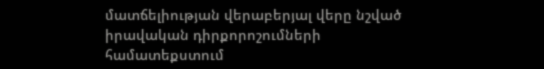մատճելիության վերաբերյալ վերը նշված իրավական դիրքորոշումների համատեքստում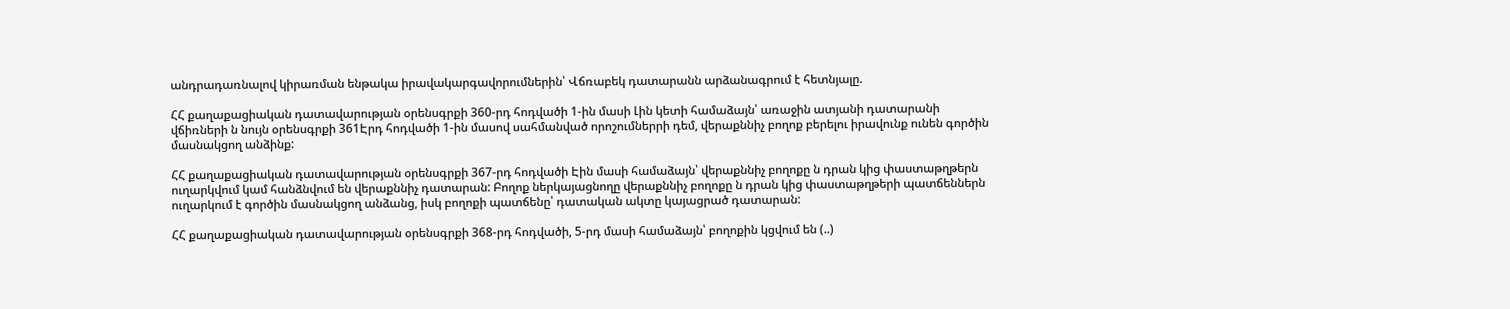անդրադառնալով կիրառման ենթակա իրավակարգավորումներին՝ Վճռաբեկ դատարանն արձանագրում է հետնյալը.

ՀՀ քաղաքացիական դատավարության օրենսգրքի 360-րդ հոդվածի 1-ին մասի Լին կետի համաձայն՝ առաջին ատյանի դատարանի վճիռների ն նույն օրենսգրքի 361Էրդ հոդվածի 1-ին մասով սահմանված որոշումներրի դեմ, վերաքննիչ բողոք բերելու իրավունք ունեն գործին մասնակցող անձինք:

ՀՀ քաղաքացիական դատավարության օրենսգրքի 367-րդ հոդվածի Էին մասի համաձայն՝ վերաքննիչ բողոքը ն դրան կից փաստաթղթերն ուղարկվում կամ հանձնվում են վերաքննիչ դատարան: Բողոք ներկայացնողը վերաքննիչ բողոքը ն դրան կից փաստաթղթերի պատճեններն ուղարկում է գործին մասնակցող անձանց, իսկ բողոքի պատճենը՝ դատական ակտը կայացրած դատարան:

ՀՀ քաղաքացիական դատավարության օրենսգրքի 368-րդ հոդվածի, 5-րդ մասի համաձայն՝ բողոքին կցվում են (..)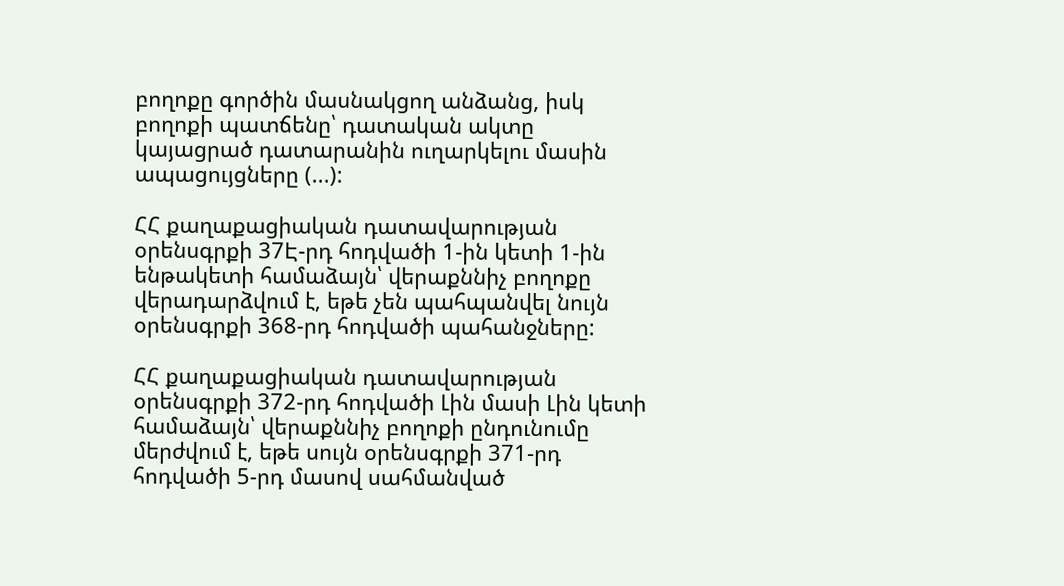բողոքը գործին մասնակցող անձանց, իսկ բողոքի պատճենը՝ դատական ակտը կայացրած դատարանին ուղարկելու մասին ապացույցները (...):

ՀՀ քաղաքացիական դատավարության օրենսգրքի 37Է-րդ հոդվածի 1-ին կետի 1-ին ենթակետի համաձայն՝ վերաքննիչ բողոքը վերադարձվում է, եթե չեն պահպանվել նույն օրենսգրքի 368-րդ հոդվածի պահանջները:

ՀՀ քաղաքացիական դատավարության օրենսգրքի 372-րդ հոդվածի Լին մասի Լին կետի համաձայն՝ վերաքննիչ բողոքի ընդունումը մերժվում է, եթե սույն օրենսգրքի 371-րդ հոդվածի 5-րդ մասով սահմանված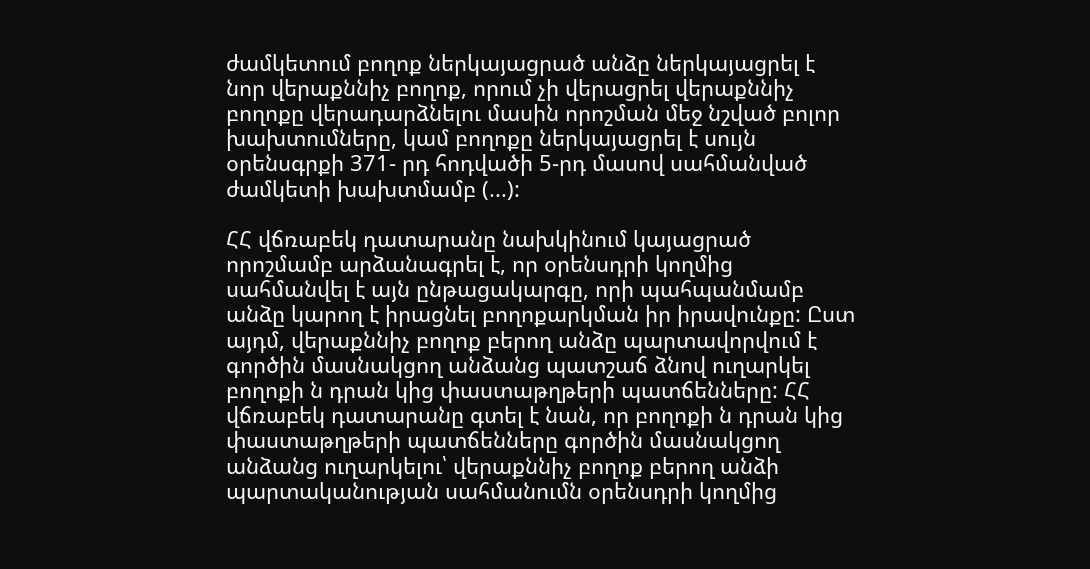ժամկետում բողոք ներկայացրած անձը ներկայացրել է նոր վերաքննիչ բողոք, որում չի վերացրել վերաքննիչ բողոքը վերադարձնելու մասին որոշման մեջ նշված բոլոր խախտումները, կամ բողոքը ներկայացրել է սույն օրենսգրքի 371- րդ հոդվածի 5-րդ մասով սահմանված ժամկետի խախտմամբ (...):

ՀՀ վճռաբեկ դատարանը նախկինում կայացրած որոշմամբ արձանագրել է, որ օրենսդրի կողմից սահմանվել է այն ընթացակարգը, որի պահպանմամբ անձը կարող է իրացնել բողոքարկման իր իրավունքը: Ըստ այդմ, վերաքննիչ բողոք բերող անձը պարտավորվում է գործին մասնակցող անձանց պատշաճ ձնով ուղարկել բողոքի ն դրան կից փաստաթղթերի պատճենները: ՀՀ վճռաբեկ դատարանը գտել է նան, որ բողոքի ն դրան կից փաստաթղթերի պատճենները գործին մասնակցող անձանց ուղարկելու՝ վերաքննիչ բողոք բերող անձի պարտականության սահմանումն օրենսդրի կողմից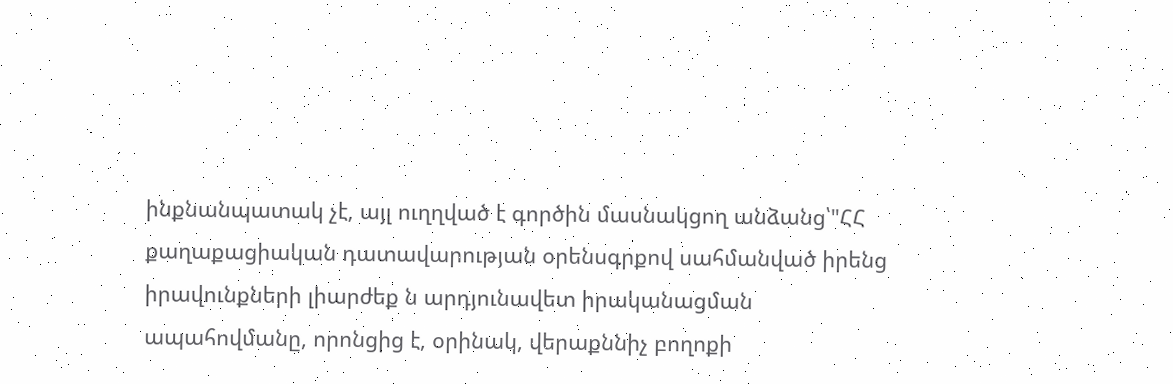ինքնանպատակ չէ, այլ ուղղված է գործին մասնակցող անձանց՝"ՀՀ քաղաքացիական դատավարության օրենսգրքով սահմանված իրենց իրավունքների լիարժեք ն արդյունավետ իրականացման ապահովմանը, որոնցից է, օրինակ, վերաքննիչ բողոքի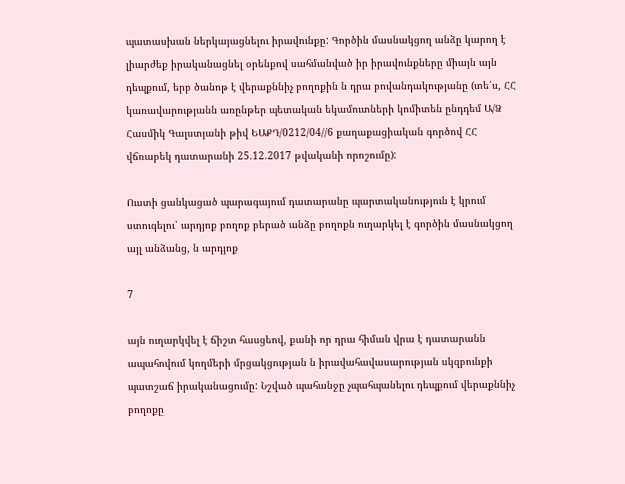պատասխան ներկայացնելու իրավունքը: Գործին մասնակցող անձը կարող է լիարժեք իրականացնել օրենքով սահմանված իր իրավունքները միայն այն դեպքում, երբ ծանոթ է վերաքննիչ բողոքին ն դրա բովանդակությանը (տե՛ս, ՀՀ կառավարությանն առընթեր պետական եկամուտների կոմիտեն ընդդեմ Ա/Ձ Հասմիկ Գալստյանի թիվ ԵԱՔԴ/0212/04//6 քաղաքացիական գործով ՀՀ վճռաբեկ դատարանի 25.12.2017 թվականի որոշումը):

Ուստի ցանկացած պարագայում դատարանը պարտականություն է կրում ստուգելու՝ արդյոք բողոք բերած անձը բողոքն ուղարկել է գործին մասնակցող այլ անձանց, ն արդյոք

7

այն ուղարկվել է ճիշտ հասցեով, քանի որ դրա հիման վրա է դատարանն ապահովում կողմերի մրցակցության ն իրավահավասարության սկզբունքի պատշաճ իրականացումը: Նշված պահանջը չպահպանելու դեպքում վերաքննիչ բողոքը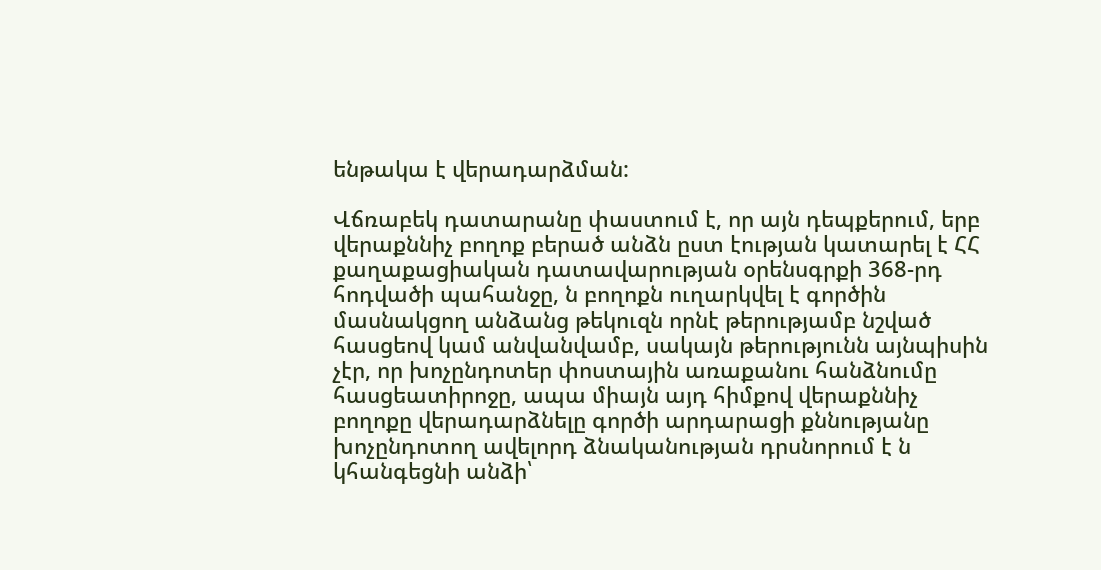ենթակա է վերադարձման:

Վճռաբեկ դատարանը փաստում է, որ այն դեպքերում, երբ վերաքննիչ բողոք բերած անձն ըստ էության կատարել է ՀՀ քաղաքացիական դատավարության օրենսգրքի 368-րդ հոդվածի պահանջը, ն բողոքն ուղարկվել է գործին մասնակցող անձանց թեկուզն որնէ թերությամբ նշված հասցեով կամ անվանվամբ, սակայն թերությունն այնպիսին չէր, որ խոչընդոտեր փոստային առաքանու հանձնումը հասցեատիրոջը, ապա միայն այդ հիմքով վերաքննիչ բողոքը վերադարձնելը գործի արդարացի քննությանը խոչընդոտող ավելորդ ձնականության դրսնորում է ն կհանգեցնի անձի՝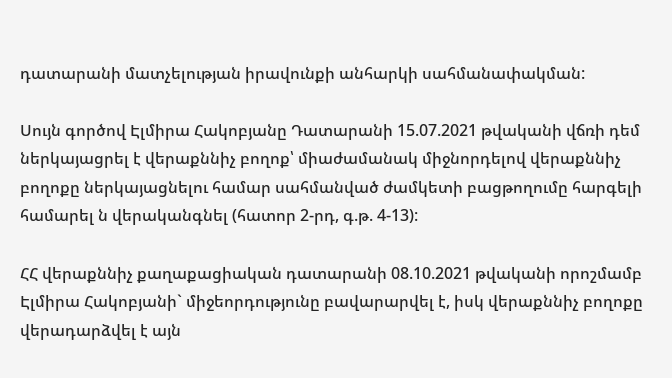դատարանի մատչելության իրավունքի անհարկի սահմանափակման:

Սույն գործով Էլմիրա Հակոբյանը Դատարանի 15.07.2021 թվականի վճռի դեմ ներկայացրել է վերաքննիչ բողոք՝ միաժամանակ միջնորդելով վերաքննիչ բողոքը ներկայացնելու համար սահմանված ժամկետի բացթողումը հարգելի համարել ն վերականգնել (հատոր 2-րդ, գ.թ. 4-13):

ՀՀ վերաքննիչ քաղաքացիական դատարանի 08.10.2021 թվականի որոշմամբ Էլմիրա Հակոբյանի` միջեորդությունը բավարարվել է, իսկ վերաքննիչ բողոքը վերադարձվել է այն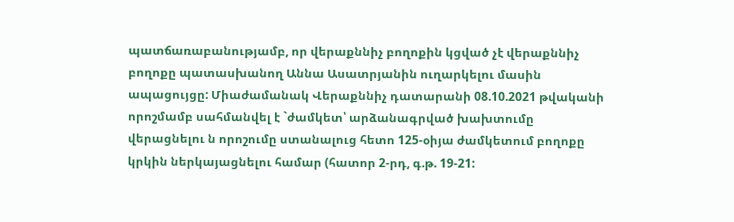պատճառաբանությամբ, որ վերաքննիչ բողոքին կցված չէ վերաքննիչ բողոքը պատասխանող Աննա Ասատրյանին ուղարկելու մասին ապացույցը: Միաժամանակ Վերաքննիչ դատարանի 08.10.2021 թվականի որոշմամբ սահմանվել է `ժամկետ՝ արձանագրված խախտումը վերացնելու ն որոշումը ստանալուց հետո 125-օիյա ժամկետում բողոքը կրկին ներկայացնելու համար (հատոր 2-րդ, գ.թ. 19-21: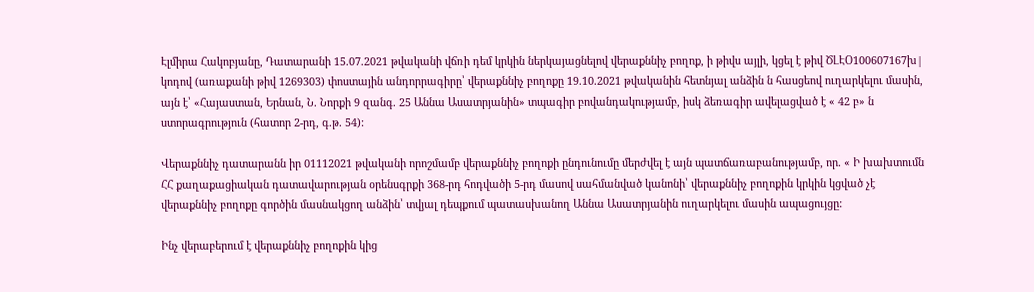Էլմիրա Հակոբյանը, Դատարանի 15.07.2021 թվականի վճռի դեմ կրկին ներկայացնելով վերաքննիչ բողոք, ի թիվս այլի, կցել է թիվ ԾԼԷՕ100607167խ| կոդով (առաքանի թիվ 1269303) փոստային անդորրագիրը՝ վերաքննիչ բողոքը 19.10.2021 թվականին հետնյալ անձին ն հասցեով ուղարկելու մասին, այն է՝ «Հայաստան, Երնան, Ն. Նորքի 9 զանգ. 25 Աննա Ասատրյանին» տպագիր բովանդակությամբ, իսկ ձեռագիր ավելացված է « 42 բ» ն ստորագրություն (հատոր 2-րդ, գ.թ. 54):

Վերաքննիչ դատարանն իր 01112021 թվականի որոշմամբ վերաքննիչ բողոքի ընդունումը մերժվել է այն պատճառաբանությամբ, որ. « Ի խախտումն ՀՀ քաղաքացիական դատավարության օրենսգրքի 368-րդ հոդվածի 5-րդ մասով սահմանված կանոնի՝ վերաքննիչ բողոքին կրկին կցված չէ վերաքննիչ բողոքը գործին մասնակցող անձին՝ տվյալ դեպքում պատասխանող Աննա Ասատրյանին ուղարկելու մասին ապացույցը:

Ինչ վերաբերում է վերաքննիչ բողոքին կից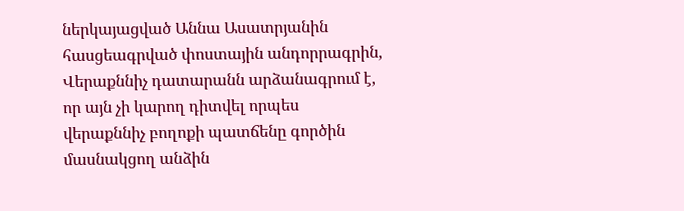ներկայացված Աննա Ասատրյանին հասցեագրված փոստային անդորրագրին, Վերաքննիչ դատարանն արձանագրում է, որ այն չի կարող դիտվել որպես վերաքննիչ բողոքի պատճենը գործին մասնակցող անձին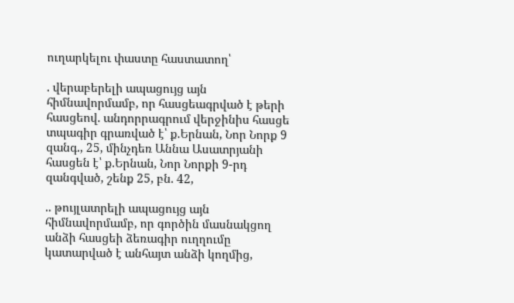ուղարկելու փաստը հաստատող՝

. վերաբերելի ապացույց այն հիմնավորմամբ, որ հասցեագրված է թերի հասցեով. անդորրագրում վերջինիս հասցե տպագիր գրառված է՝ ք.Երնան, Նոր Նորք 9 զանգ., 25, մինչդեռ Աննա Ասատրյանի հասցեն է՝ ք.Երնան, Նոր Նորքի 9-րդ զանգված, շենք 25, բն. 42,

.. թույլատրելի ապացույց այն հիմնավորմամբ, որ գործին մասնակցող անձի հասցեի ձեռագիր ուղղումը կատարված է անհայտ անձի կողմից,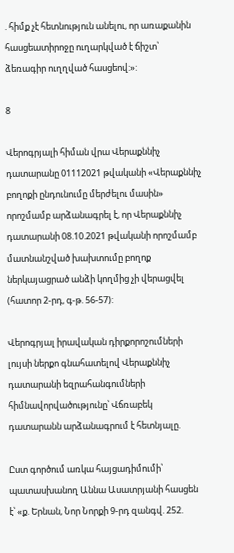. հիմք չէ հետնություն անելու, որ առաքանին հասցեատիրոջը ուղարկված է ճիշտ՝ ձեռագիր ուղղված հասցեով:»:

8

Վերոգրյալի հիման վրա Վերաքննիչ դատարանը 01112021 թվականի «Վերաքննիչ բողոքի ընդունումը մերժելու մասին» որոշմամբ արձանագրել է, որ Վերաքննիչ դատարանի 08.10.2021 թվականի որոշմամբ մատնանշված խախտումը բողոք ներկայացրած անձի կողմից չի վերացվել (հատոր 2-րդ, գ-թ. 56-57):

Վերոգրյալ իրավական դիրքորոշումների լույսի ներքո գնահատելով Վերաքննիչ դատարանի եզրահանգումների հիմնավորվածությունը՝ Վճռաբեկ դատարանն արձանագրում է հետնյալը.

Ըստ գործում առկա հայցադիմումի՝ պատասխանող Աննա Ասատրյանի հասցեն է՝ «ք. Երնան, Նոր Նորքի 9-րդ զանգվ. 252.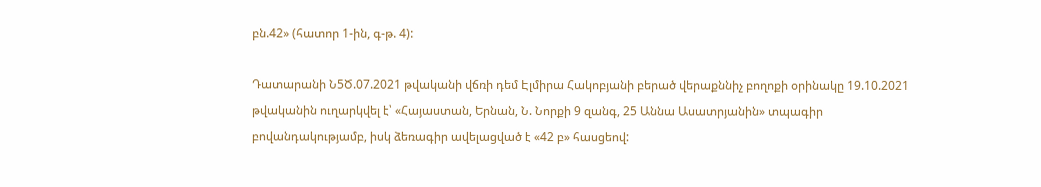բն.42» (հատոր 1-ին, գ-թ. 4):

Դատարանի Ն5Ծ.07.2021 թվականի վճռի դեմ Էլմիրա Հակոբյանի բերած վերաքննիչ բողոքի օրինակը 19.10.2021 թվականին ուղարկվել է՝ «Հայաստան, Երնան, Ն. Նորքի 9 զանգ, 25 Աննա Ասատրյանին» տպագիր բովանդակությամբ, իսկ ձեռագիր ավելացված է «42 բ» հասցեով: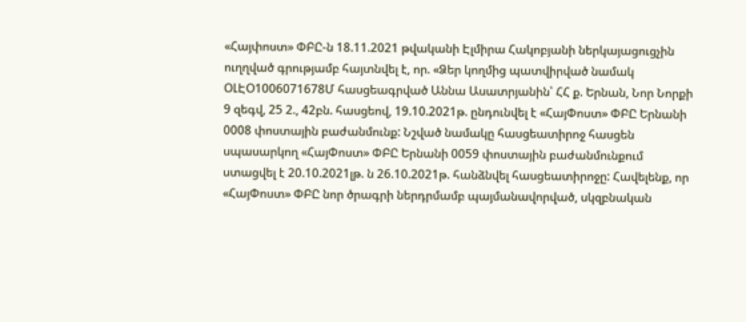«Հայփոստ» ՓԲԸ-ն 18.11.2021 թվականի Էլմիրա Հակոբյանի ներկայացուցչին ուղղված գրությամբ հայտնվել է, որ. «Ձեր կողմից պատվիրված նամակ ՕԼԷՕ1006071678Մ հասցեագրված Աննա Ասատրյանին՝ ՀՀ ք. Երնան, Նոր Նորքի 9 զեգվ, 25 2., 42բն. հասցեով, 19.10.2021թ. ընդունվել է «ՀայՓոստ» ՓԲԸ Երնանի 0008 փոստային բաժանմունք: Նշված նամակը հասցեատիրոջ հասցեն սպասարկող «ՀայՓոստ» ՓԲԸ Երնանի 0059 փոստային բաժանմունքում ստացվել է 20.10.2021լթ. ն 26.10.2021թ. հանձնվել հասցեատիրոջը: Հավելենք, որ «ՀայՓոստ» ՓԲԸ նոր ծրագրի ներդրմամբ պայմանավորված, սկզբնական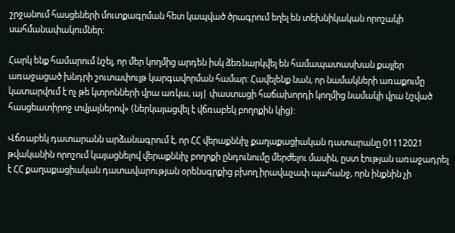շրջանում հասցեների մուտքագրման հետ կապված ծրագրում եղել են տեխնիկական որոշակի սահմանափակումներ:

Հարկ ենք համարում նշել, որ մեր կողմից արդեն իսկ ձեռնարկվել են համապատասխան քայլեր առաջացած խնդրի շուտափույթ կարգավորման համար: Հավելենք նան, որ նամակների առաքումը կատարվում է ոչ թե կտրոնների վրա առկա, այ| փաստացի հաճախորդի կողմից նամակի վրա նշված հասցեատիրոջ տվյալներով» (ներկայացվել է վճռաբեկ բողոքին կից):

Վճռաբեկ դատարանն արձանագրում է, որ ՀՀ վերաքննիչ քաղաքացիական դատարանը 01112021 թվականին որոշում կայացնելով վերաքննիչ բողոքի ընդունումը մերժելու մասին, ըստ էության առաջադրել է ՀՀ քաղաքացիական դատավարության օրենսգրքից բխող իրավաչափ պահանջ, որն ինքնին չի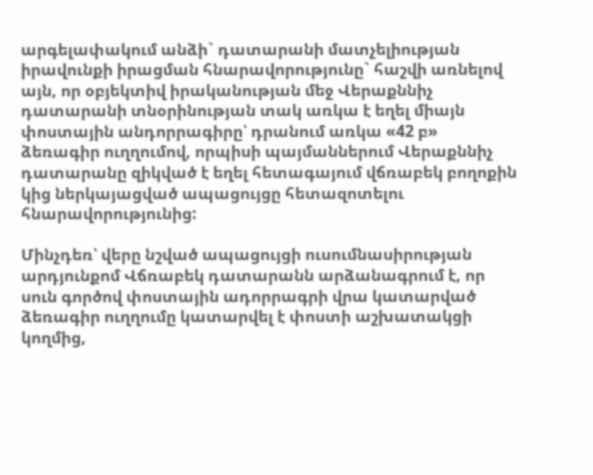արգելափակում անձի` դատարանի մատչելիության իրավունքի իրացման հնարավորությունը` հաշվի առնելով այն, որ օբյեկտիվ իրականության մեջ Վերաքննիչ դատարանի տնօրինության տակ առկա է եղել միայն փոստային անդորրագիրը՝ դրանում առկա «42 բ» ձեռագիր ուղղումով, որպիսի պայմաններում Վերաքննիչ դատարանը զիկված է եղել հետագայում վճռաբեկ բողոքին կից ներկայացված ապացույցը հետազոտելու հնարավորությունից:

Մինչդեռ՝ վերը նշված ապացույցի ուսումնասիրության արդյունքոմ Վճռաբեկ դատարանն արձանագրում է, որ սուն գործով փոստային ադորրագրի վրա կատարված ձեռագիր ուղղումը կատարվել է փոստի աշխատակցի կողմից,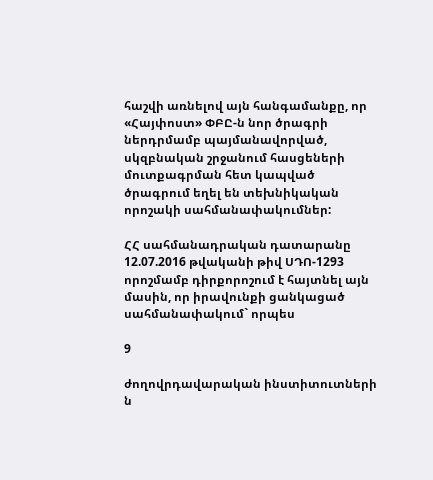հաշվի առնելով այն հանգամանքը, որ «Հայփոստ» ՓԲԸ-ն նոր ծրագրի ներդրմամբ պայմանավորված, սկզբնական շրջանում հասցեների մուտքագրման հետ կապված ծրագրում եղել են տեխնիկական որոշակի սահմանափակումներ:

ՀՀ սահմանադրական դատարանը 12.07.2016 թվականի թիվ ՍԴՈ-1293 որոշմամբ դիրքորոշում է հայտնել այն մասին, որ իրավունքի ցանկացած սահմանափակում` որպես

9

ժողովրդավարական ինստիտուտների ն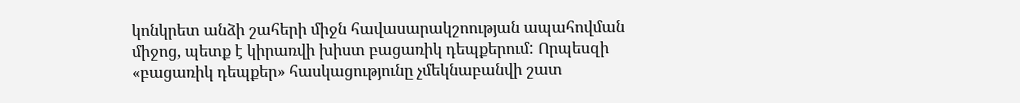կոնկրետ անձի շահերի միջն հավասարակշոության ապահովման միջոց, պետք է կիրառվի խիստ բացառիկ դեպքերում: Որպեսզի «բացառիկ դեպքեր» հասկացությունը չմեկնաբանվի շատ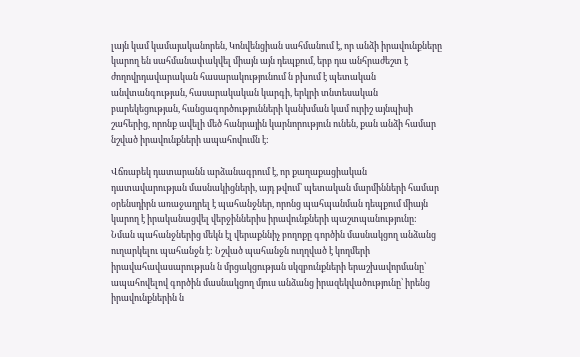լայն կամ կամայականորեն, Կոնվենցիան սահմանում է, որ անձի իրավունքները կարող են սահմանափակվել միայն այն դեպքում, երբ դա անհրաժեշտ է ժողովրդավարական հասարակությունում ն բխում է պետական անվտանգության, հասարակական կարգի, երկրի տնտեսական բարեկեցության, հանցագործությունների կանխման կամ ուրիշ այնպիսի շահերից, որոնք ավելի մեծ հանրային կարնորություն ունեն, քան անձի համար նշված իրավունքների ապահովումն է:

Վճռաբեկ դատարանն արձանագրում է, որ քաղաքացիական դատավարության մասնակիցների, այդ թվում՝ պետական մարմինների համար օրենսդիրն առաջադրել է պահանջներ, որոնց պահպանման դեպքում միայն կարող է իրականացվել վերջիններիս իրավունքների պաշտպանությունը: Նման պահանջներից մեկն էլ վերաքննիչ բողոքը գործին մասնակցող անձանց ուղարկելու պահանջն է: Նշված պահանջն ուղղված է կողմերի իրավահավասարության ն մրցակցության սկզբունքների երաշխավորմանը՝ ապահովելով գործին մասնակցող մյուս անձանց իրազեկվածությունը՝ իրենց իրավունքներին ն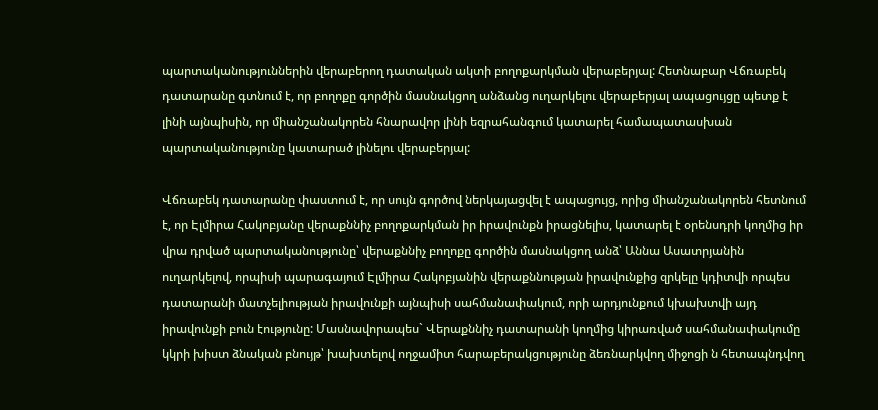պարտականություններին վերաբերող դատական ակտի բողոքարկման վերաբերյալ: Հետնաբար Վճռաբեկ դատարանը գտնում է, որ բողոքը գործին մասնակցող անձանց ուղարկելու վերաբերյալ ապացույցը պետք է լինի այնպիսին, որ միանշանակորեն հնարավոր լինի եզրահանգում կատարել համապատասխան պարտականությունը կատարած լինելու վերաբերյալ:

Վճռաբեկ դատարանը փաստում է, որ սույն գործով ներկայացվել է ապացույց, որից միանշանակորեն հետնում է, որ Էլմիրա Հակոբյանը վերաքննիչ բողոքարկման իր իրավունքն իրացնելիս, կատարել է օրենսդրի կողմից իր վրա դրված պարտականությունը՝ վերաքննիչ բողոքը գործին մասնակցող անձ՝ Աննա Ասատրյանին ուղարկելով, որպիսի պարագայում Էլմիրա Հակոբյանին վերաքննության իրավունքից զրկելը կդիտվի որպես դատարանի մատչելիության իրավունքի այնպիսի սահմանափակում, որի արդյունքում կխախտվի այդ իրավունքի բուն էությունը: Մասնավորապես` Վերաքննիչ դատարանի կողմից կիրառված սահմանափակումը կկրի խիստ ձնական բնույթ՝ խախտելով ողջամիտ հարաբերակցությունը ձեռնարկվող միջոցի ն հետապնդվող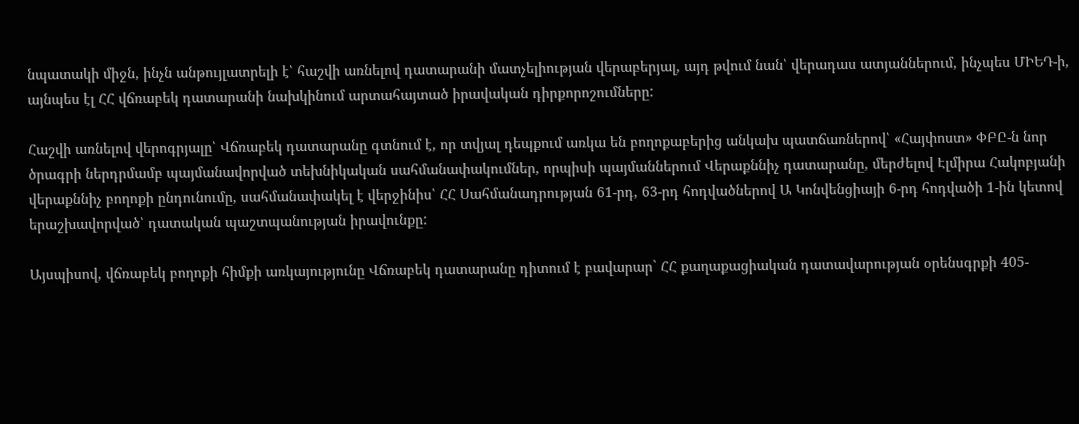նպատակի միջն, ինչն անթույլատրելի է՝ հաշվի առնելով դատարանի մատչելիության վերաբերյալ, այդ թվում նան՝ վերադաս ատյաններում, ինչպես ՄԻԵԴ-ի, այնպես էլ ՀՀ վճռաբեկ դատարանի նախկինում արտահայտած իրավական դիրքորոշումները:

Հաշվի առնելով վերոգրյալը՝ Վճռաբեկ դատարանը գտնում է, որ տվյալ դեպքում առկա են բողոքաբերից անկախ պատճառներով՝ «Հայփոստ» ՓԲԸ-ն նոր ծրագրի ներդրմամբ պայմանավորված տեխնիկական սահմանափակումներ, որպիսի պայմաններում Վերաքննիչ դատարանը, մերժելով Էլմիրա Հակոբյանի վերաքննիչ բողոքի ընդունումը, սահմանափակել է վերջինիս՝ ՀՀ Սահմանադրության 61-րդ, 63-րդ հոդվածներով Ա Կոնվենցիայի 6-րդ հոդվածի 1-ին կետով երաշխավորված՝ դատական պաշտպանության իրավունքը:

Այսպիսով, վճռաբեկ բողոքի հիմքի առկայությունը Վճռաբեկ դատարանը դիտում է բավարար` ՀՀ քաղաքացիական դատավարության օրենսգրքի 405-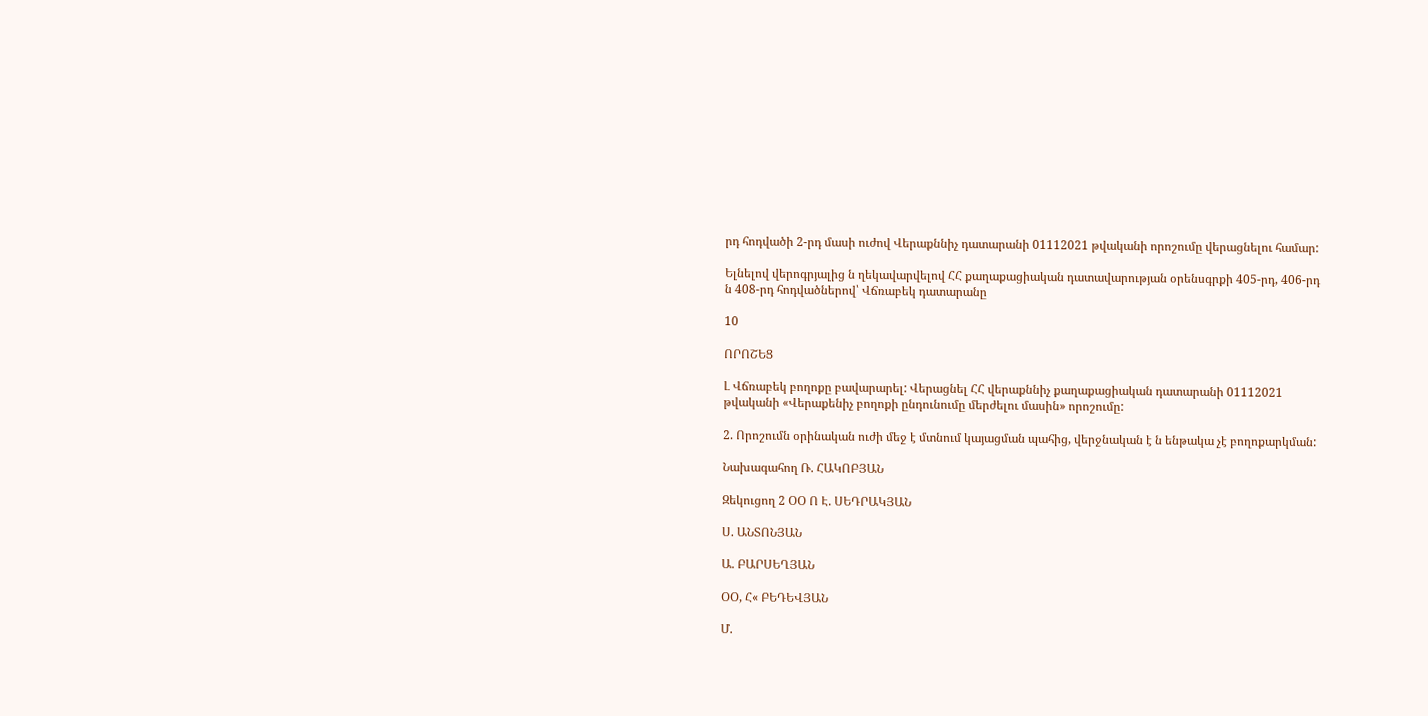րդ հոդվածի 2-րդ մասի ուժով Վերաքննիչ դատարանի 01112021 թվականի որոշումը վերացնելու համար:

Ելնելով վերոգրյալից ն ղեկավարվելով ՀՀ քաղաքացիական դատավարության օրենսգրքի 405-րդ, 406-րդ ն 408-րդ հոդվածներով՝ Վճռաբեկ դատարանը

10

ՈՐՈՇԵՑ

Լ Վճռաբեկ բողոքը բավարարել: Վերացնել ՀՀ վերաքննիչ քաղաքացիական դատարանի 01112021 թվականի «Վերաքենիչ բողոքի ընդունումը մերժելու մասին» որոշումը:

2. Որոշումն օրինական ուժի մեջ է մտնում կայացման պահից, վերջնական է ն ենթակա չէ բողոքարկման:

Նախագահող Ռ. ՀԱԿՈԲՅԱՆ

Զեկուցող 2 ՕՕ Ո Է. ՍԵԴՐԱԿՅԱՆ

Ս. ԱՆՏՈՆՅԱՆ

Ա. ԲԱՐՍԵՂՅԱՆ

ՕՕ, Հ« ԲԵԴԵՎՅԱՆ

Մ.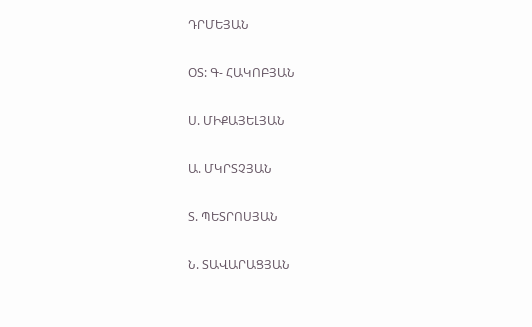ԴՐՄԵՅԱՆ

ՕՏ: Գ- ՀԱԿՈԲՅԱՆ

Ս. ՄԻՔԱՅԵԼՅԱՆ

Ա. ՄԿՐՏՉՅԱՆ

Տ. ՊԵՏՐՈՍՅԱՆ

Ն. ՏԱՎԱՐԱՑՅԱՆ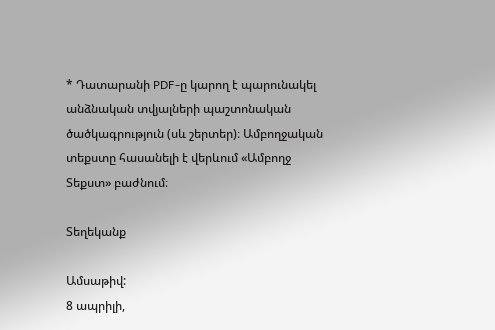* Դատարանի PDF-ը կարող է պարունակել անձնական տվյալների պաշտոնական ծածկագրություն (սև շերտեր)։ Ամբողջական տեքստը հասանելի է վերևում «Ամբողջ Տեքստ» բաժնում։

Տեղեկանք

Ամսաթիվ:
8 ապրիլի,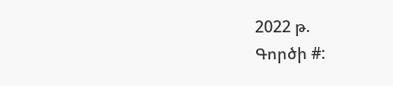2022 թ.
Գործի #: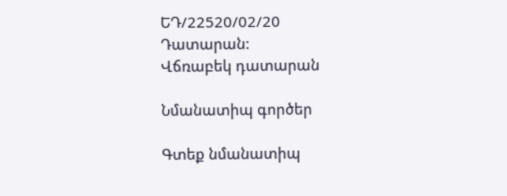ԵԴ/22520/02/20
Դատարան:
Վճռաբեկ դատարան

Նմանատիպ գործեր

Գտեք նմանատիպ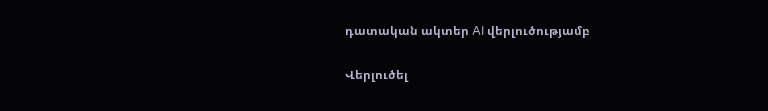դատական ակտեր AI վերլուծությամբ

Վերլուծել